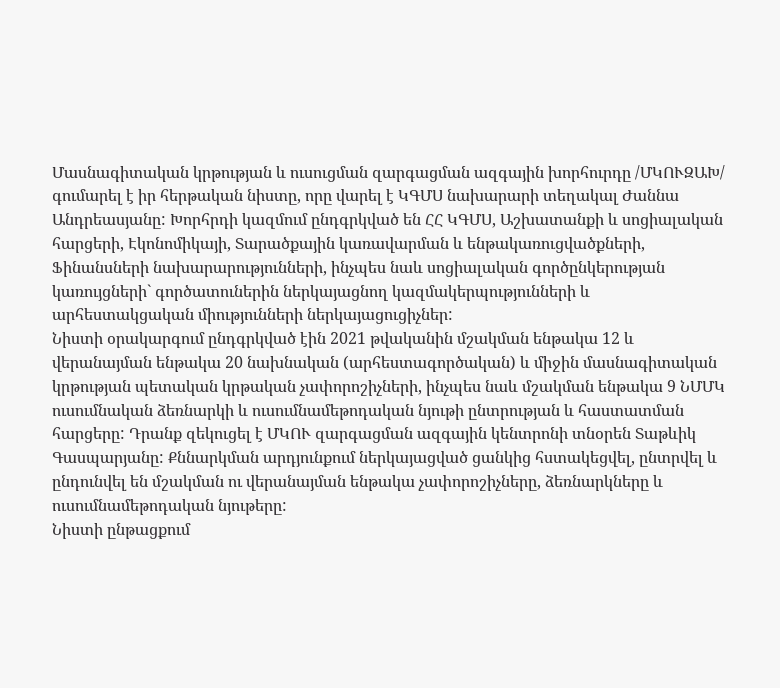Մասնագիտական կրթության և ուսուցման զարգացման ազգային խորհուրդը /ՄԿՈՒԶԱԽ/ գումարել է իր հերթական նիստը, որը վարել է ԿԳՄՍ նախարարի տեղակալ Ժաննա Անդրեասյանը: Խորհրդի կազմում ընդգրկված են ՀՀ ԿԳՄՍ, Աշխատանքի և սոցիալական հարցերի, Էկոնոմիկայի, Տարածքային կառավարման և ենթակառուցվածքների, Ֆինանսների նախարարությունների, ինչպես նաև սոցիալական գործընկերության կառույցների` գործատուներին ներկայացնող կազմակերպությունների և արհեստակցական միությունների ներկայացուցիչներ:
Նիստի օրակարգում ընդգրկված էին 2021 թվականին մշակման ենթակա 12 և վերանայման ենթակա 20 նախնական (արհեստագործական) և միջին մասնագիտական կրթության պետական կրթական չափորոշիչների, ինչպես նաև մշակման ենթակա 9 ՆՄՄԿ ուսումնական ձեռնարկի և ուսումնամեթոդական նյութի ընտրության և հաստատման հարցերը: Դրանք զեկուցել է ՄԿՈՒ զարգացման ազգային կենտրոնի տնօրեն Տաթևիկ Գասպարյանը: Քննարկման արդյունքում ներկայացված ցանկից հստակեցվել, ընտրվել և ընդունվել են մշակման ու վերանայման ենթակա չափորոշիչները, ձեռնարկները և ուսումնամեթոդական նյութերը:
Նիստի ընթացքում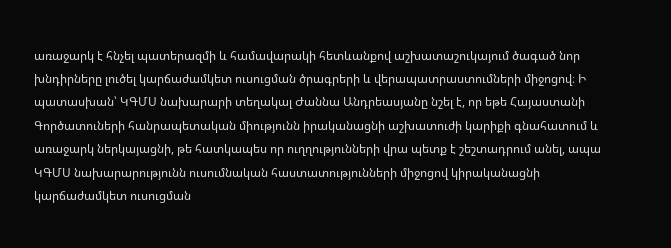առաջարկ է հնչել պատերազմի և համավարակի հետևանքով աշխատաշուկայում ծագած նոր խնդիրները լուծել կարճաժամկետ ուսուցման ծրագրերի և վերապատրաստումների միջոցով։ Ի պատասխան՝ ԿԳՄՍ նախարարի տեղակալ Ժաննա Անդրեասյանը նշել է, որ եթե Հայաստանի Գործատուների հանրապետական միությունն իրականացնի աշխատուժի կարիքի գնահատում և առաջարկ ներկայացնի, թե հատկապես որ ուղղությունների վրա պետք է շեշտադրում անել, ապա ԿԳՄՍ նախարարությունն ուսումնական հաստատությունների միջոցով կիրականացնի կարճաժամկետ ուսուցման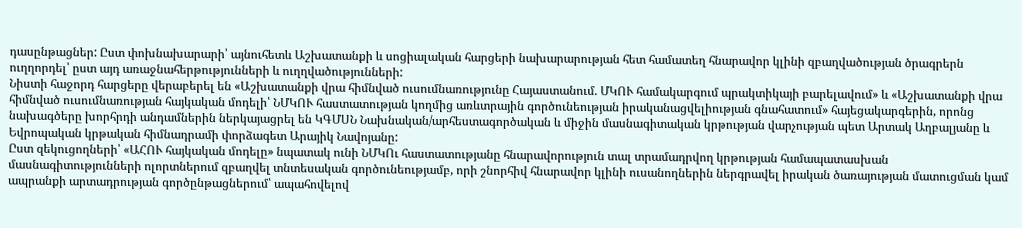դասընթացներ: Ըստ փոխնախարարի՝ այնուհետև Աշխատանքի և սոցիալական հարցերի նախարարության հետ համատեղ հնարավոր կլինի զբաղվածության ծրագրերն ուղղորդել՝ ըստ այդ առաջնահերթությունների և ուղղվածությունների:
Նիստի հաջորդ հարցերը վերաբերել են «Աշխատանքի վրա հիմնված ուսումնառությունը Հայաստանում. ՄԿՈՒ համակարգում պրակտիկայի բարելավում» և «Աշխատանքի վրա հիմնված ուսումնառության հայկական մոդելի՝ ՆՄԿՈՒ հաստատության կողմից առևտրային գործունեության իրականացվելիության գնահատում» հայեցակարգերին, որոնց նախագծերը խորհրդի անդամներին ներկայացրել են ԿԳՄՍՆ Նախնական/արհեստագործական և միջին մասնագիտական կրթության վարչության պետ Արտակ Աղբալյանը և Եվրոպական կրթական հիմնադրամի փորձագետ Արայիկ Նավոյանը:
Ըստ զեկուցողների՝ «ԱՀՈՒ հայկական մոդելը» նպատակ ունի ՆՄԿՈւ հաստատությանը հնարավորություն տալ տրամադրվող կրթության համապատասխան մասնագիտությունների ոլորտներում զբաղվել տնտեսական գործունեությամբ, որի շնորհիվ հնարավոր կլինի ուսանողներին ներգրավել իրական ծառայության մատուցման կամ ապրանքի արտադրության գործընթացներում՝ ապահովելով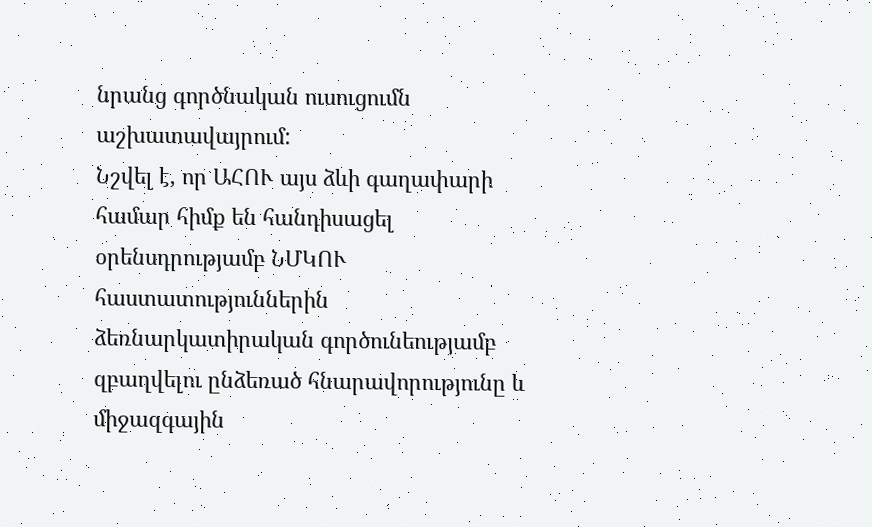նրանց գործնական ուսուցումն աշխատավայրում:
Նշվել է, որ ԱՀՈՒ այս ձևի գաղափարի համար հիմք են հանդիսացել օրենսդրությամբ ՆՄԿՈՒ հաստատություններին ձեռնարկատիրական գործունեությամբ զբաղվելու ընձեռած հնարավորությունը և միջազգային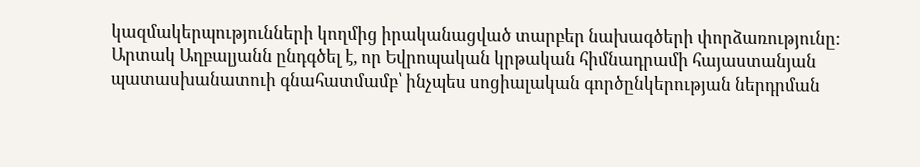կազմակերպությունների կողմից իրականացված տարբեր նախագծերի փորձառությունը:
Արտակ Աղբալյանն ընդգծել է, որ Եվրոպական կրթական հիմնադրամի հայաստանյան պատասխանատուի գնահատմամբ՝ ինչպես սոցիալական գործընկերության ներդրման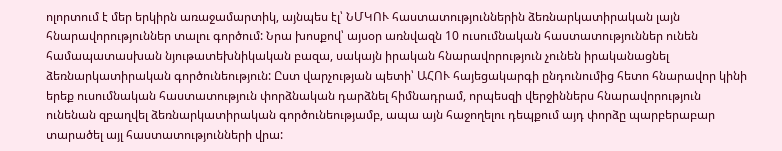ոլորտում է մեր երկիրն առաջամարտիկ, այնպես էլ՝ ՆՄԿՈՒ հաստատություններին ձեռնարկատիրական լայն հնարավորություններ տալու գործում: Նրա խոսքով՝ այսօր առնվազն 10 ուսումնական հաստատություններ ունեն համապատասխան նյութատեխնիկական բազա, սակայն իրական հնարավորություն չունեն իրականացնել ձեռնարկատիրական գործունեություն: Ըստ վարչության պետի՝ ԱՀՈՒ հայեցակարգի ընդունումից հետո հնարավոր կինի երեք ուսումնական հաստատություն փորձնական դարձնել հիմնադրամ, որպեսզի վերջիններս հնարավորություն ունենան զբաղվել ձեռնարկատիրական գործունեությամբ, ապա այն հաջողելու դեպքում այդ փորձը պարբերաբար տարածել այլ հաստատությունների վրա: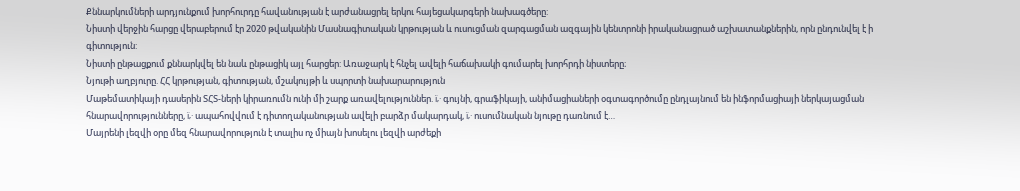Քննարկումների արդյունքում խորհուրդը հավանության է արժանացրել երկու հայեցակարգերի նախագծերը:
Նիստի վերջին հարցը վերաբերում էր 2020 թվականին Մասնագիտական կրթության և ուսուցման զարգացման ազգային կենտրոնի իրականացրած աշխատանքներին, որն ընդունվել է ի գիտություն:
Նիստի ընթացքում քննարկվել են նաև ընթացիկ այլ հարցեր: Առաջարկ է հնչել ավելի հաճախակի գումարել խորհրդի նիստերը։
Նյութի աղբյուրը. ՀՀ կրթության, գիտության, մշակույթի և սպորտի նախարարություն
Մաթեմատիկայի դասերին ՏՀՏ-ների կիրառումն ունի մի շարք առավելություններ. ï‚· գույնի, գրաֆիկայի, անիմացիաների օգտագործումը ընդլայնում են ինֆորմացիայի ներկայացման հնարավորությունները, ï‚· ապահովվում է դիտողականության ավելի բարձր մակարդակ, ï‚· ուսումնական նյութը դառնում է…
Մայրենի լեզվի օրը մեզ հնարավորություն է տալիս ոչ միայն խոսելու լեզվի արժեքի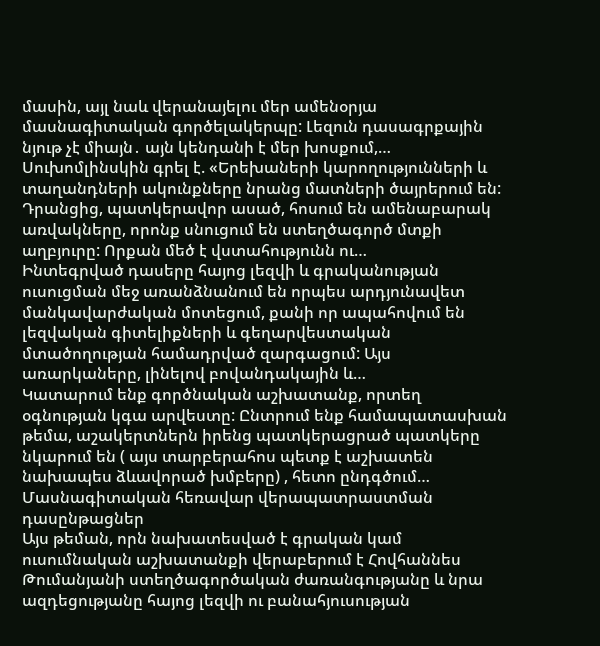մասին, այլ նաև վերանայելու մեր ամենօրյա մասնագիտական գործելակերպը: Լեզուն դասագրքային նյութ չէ միայն․ այն կենդանի է մեր խոսքում,…
Սուխոմլինսկին գրել է. «Երեխաների կարողությունների և տաղանդների ակունքները նրանց մատների ծայրերում են: Դրանցից, պատկերավոր ասած, հոսում են ամենաբարակ առվակները, որոնք սնուցում են ստեղծագործ մտքի աղբյուրը: Որքան մեծ է վստահությունն ու…
Ինտեգրված դասերը հայոց լեզվի և գրականության ուսուցման մեջ առանձնանում են որպես արդյունավետ մանկավարժական մոտեցում, քանի որ ապահովում են լեզվական գիտելիքների և գեղարվեստական մտածողության համադրված զարգացում: Այս առարկաները, լինելով բովանդակային և…
Կատարում ենք գործնական աշխատանք, որտեղ օգնության կգա արվեստը: Ընտրում ենք համապատասխան թեմա, աշակերտներն իրենց պատկերացրած պատկերը նկարում են ( այս տարբերահոս պետք է աշխատեն նախապես ձևավորած խմբերը) , հետո ընդգծում…
Մասնագիտական հեռավար վերապատրաստման դասընթացներ
Այս թեման, որն նախատեսված է գրական կամ ուսումնական աշխատանքի վերաբերում է Հովհաննես Թումանյանի ստեղծագործական ժառանգությանը և նրա ազդեցությանը հայոց լեզվի ու բանահյուսության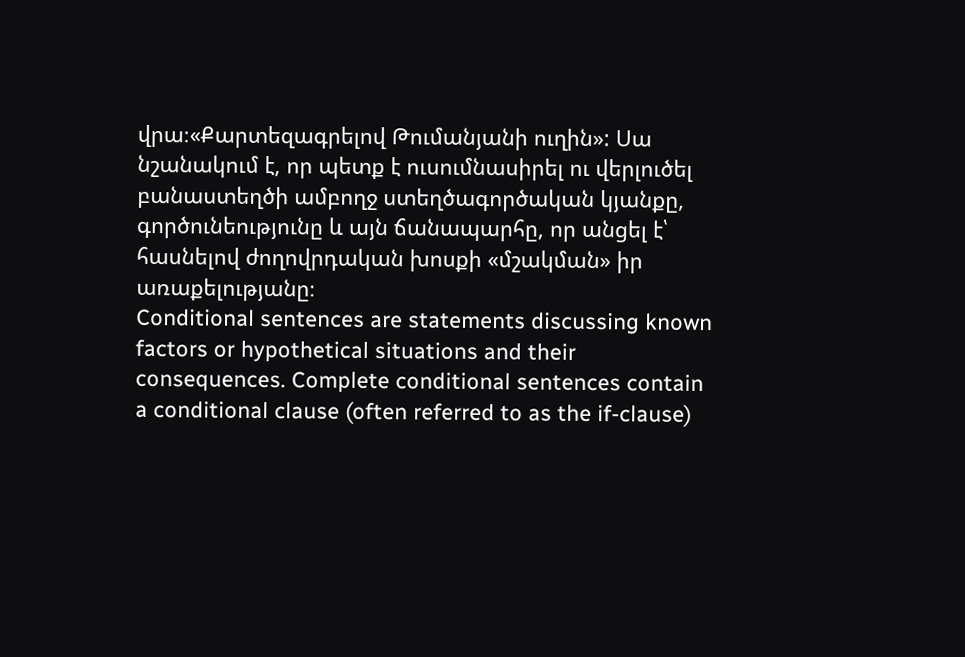վրա։«Քարտեզագրելով Թումանյանի ուղին»: Սա նշանակում է, որ պետք է ուսումնասիրել ու վերլուծել բանաստեղծի ամբողջ ստեղծագործական կյանքը, գործունեությունը և այն ճանապարհը, որ անցել է՝ հասնելով ժողովրդական խոսքի «մշակման» իր առաքելությանը։
Conditional sentences are statements discussing known factors or hypothetical situations and their consequences. Complete conditional sentences contain a conditional clause (often referred to as the if-clause)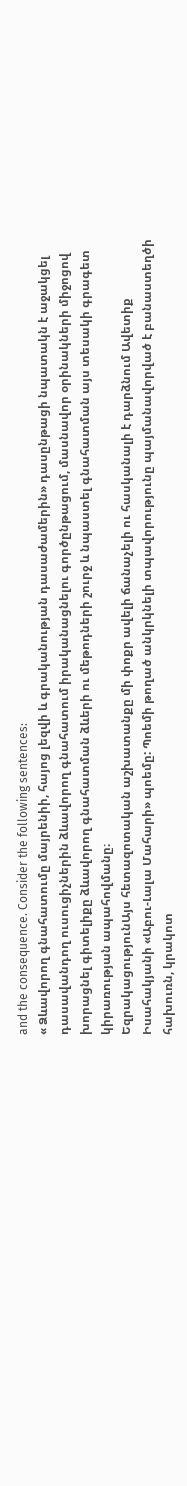and the consequence. Consider the following sentences:
« Ձևավորող գնահատումը մայրենիի, հայոց լեզվի և գրականության դասաժամերին» դասընթացի նպատակն է աջակցել դասավանդող ուսուցիչներին ձևավորող գնահատում իրականացնելու գործընթացում, մասնավոր օրինակների միջոցով խորացնել գիտելիքը ձևավորող գնահատման ձևերի ու մեթոդների շուրջ և նպաստել գնահատման այս տեսակի գրագետ կիրառության ապահովմանը։
ԵզրակացությունԱյս հետազոտական աշխատանքը մի փոքր ավելի ճանաչելի ու հասկանալի է դարձնում Ավետիք Իսահակյանի «Աբու-Լալա Մահարի» պոեմը: Պոեմի թողած անկրկնելի տպավորությունը պայմանավորված է բանաստեղծի հախուռն, կրակոտ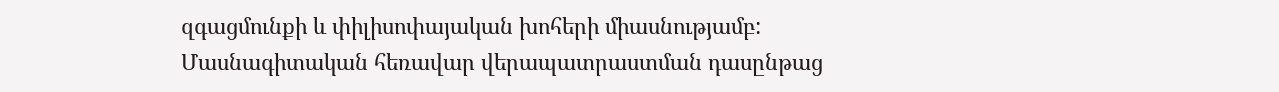զգացմունքի և փիլիսոփայական խոհերի միասնությամբ:
Մասնագիտական հեռավար վերապատրաստման դասընթաց